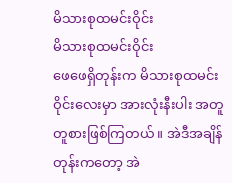မိသားစုထမင်းဝိုင်း
မိသားစုထမင်းဝိုင်း
ဖေဖေရှိတုန်းက မိသားစုထမင်းဝိုင်းလေးမှာ အားလုံးနီးပါး အတူတူစားဖြစ်ကြတယ်။ အဲဒီအချိန်တုန်းကတော့ အဲ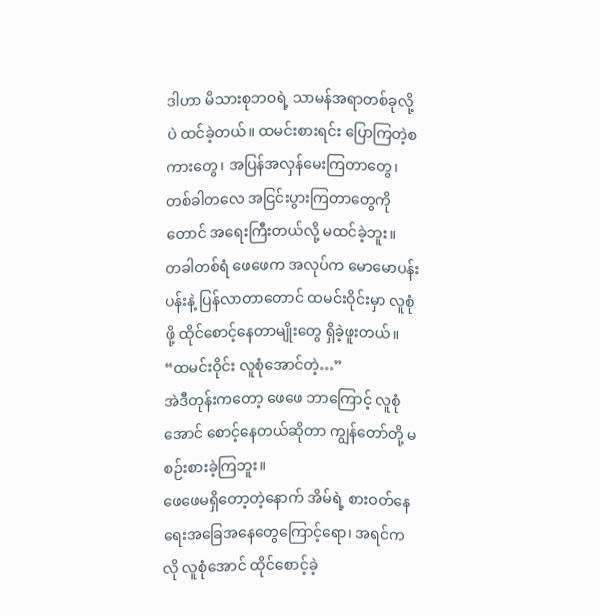ဒါဟာ မိသားစုဘဝရဲ့ သာမန်အရာတစ်ခုလို့ပဲ ထင်ခဲ့တယ်။ ထမင်းစားရင်း ပြောကြတဲ့စကားတွေ၊ အပြန်အလှန်မေးကြတာတွေ၊ တစ်ခါတလေ အငြင်းပွားကြတာတွေကိုတောင် အရေးကြီးတယ်လို့ မထင်ခဲ့ဘူး။
တခါတစ်ရံ ဖေဖေက အလုပ်က မောမောပန်းပန်းနဲ့ ပြန်လာတာတောင် ထမင်းဝိုင်းမှာ လူစုံဖို့ ထိုင်စောင့်နေတာမျိုးတွေ ရှိခဲ့ဖူးတယ်။
“ထမင်းဝိုင်း လူစုံအောင်တဲ့…”
အဲဒီတုန်းကတော့ ဖေဖေ ဘာကြောင့် လူစုံအောင် စောင့်နေတယ်ဆိုတာ ကျွန်တော်တို့ မစဉ်းစားခဲ့ကြဘူး။
ဖေဖေမရှိတော့တဲ့နောက် အိမ်ရဲ့ စားဝတ်နေရေးအခြေအနေတွေကြောင့်ရော၊ အရင်ကလို လူစုံအောင် ထိုင်စောင့်ခဲ့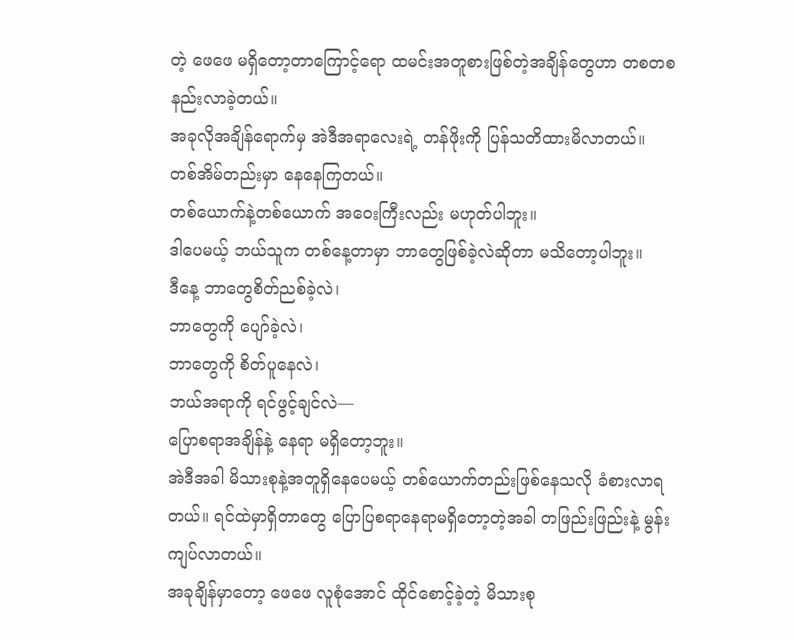တဲ့ ဖေဖေ မရှိတော့တာကြောင့်ရော ထမင်းအတူစားဖြစ်တဲ့အချိန်တွေဟာ တစတစ နည်းလာခဲ့တယ်။
အခုလိုအချိန်ရောက်မှ အဲဒီအရာလေးရဲ့ တန်ဖိုးကို ပြန်သတိထားမိလာတယ်။
တစ်အိမ်တည်းမှာ နေနေကြတယ်။
တစ်ယောက်နဲ့တစ်ယောက် အဝေးကြီးလည်း မဟုတ်ပါဘူး။
ဒါပေမယ့် ဘယ်သူက တစ်နေ့တာမှာ ဘာတွေဖြစ်ခဲ့လဲဆိုတာ မသိတော့ပါဘူး။
ဒီနေ့ ဘာတွေစိတ်ညစ်ခဲ့လဲ၊
ဘာတွေကို ပျော်ခဲ့လဲ၊
ဘာတွေကို စိတ်ပူနေလဲ၊
ဘယ်အရာကို ရင်ဖွင့်ချင်လဲ—
ပြောစရာအချိန်နဲ့ နေရာ မရှိတော့ဘူး။
အဲဒီအခါ မိသားစုနဲ့အတူရှိနေပေမယ့် တစ်ယောက်တည်းဖြစ်နေသလို ခံစားလာရတယ်။ ရင်ထဲမှာရှိတာတွေ ပြောပြစရာနေရာမရှိတော့တဲ့အခါ တဖြည်းဖြည်းနဲ့ မွန်းကျပ်လာတယ်။
အခုချိန်မှာတော့ ဖေဖေ လူစုံအောင် ထိုင်စောင့်ခဲ့တဲ့ မိသားစု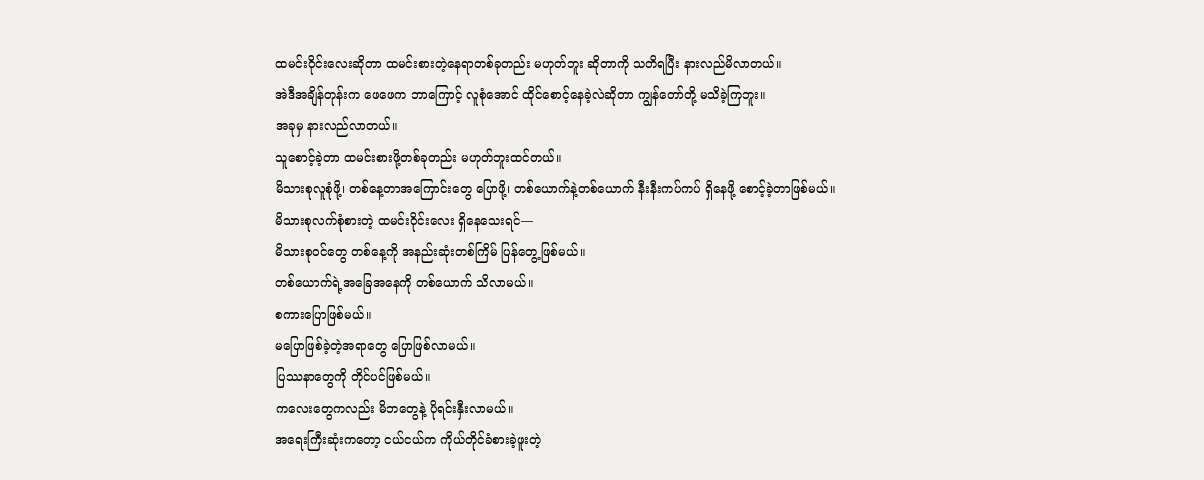ထမင်းဝိုင်းလေးဆိုတာ ထမင်းစားတဲ့နေရာတစ်ခုတည်း မဟုတ်ဘူး ဆိုတာကို သတိရပြီး နားလည်မိလာတယ်။
အဲဒီအချိန်တုန်းက ဖေဖေက ဘာကြောင့် လူစုံအောင် ထိုင်စောင့်နေခဲ့လဲဆိုတာ ကျွန်တော်တို့ မသိခဲ့ကြဘူး။
အခုမှ နားလည်လာတယ်။
သူစောင့်ခဲ့တာ ထမင်းစားဖို့တစ်ခုတည်း မဟုတ်ဘူးထင်တယ်။
မိသားစုလူစုံဖို့၊ တစ်နေ့တာအကြောင်းတွေ ပြောဖို့၊ တစ်ယောက်နဲ့တစ်ယောက် နီးနီးကပ်ကပ် ရှိနေဖို့ စောင့်ခဲ့တာဖြစ်မယ်။
မိသားစုလက်စုံစားတဲ့ ထမင်းဝိုင်းလေး ရှိနေသေးရင်—
မိသားစုဝင်တွေ တစ်နေ့ကို အနည်းဆုံးတစ်ကြိမ် ပြန်တွေ့ဖြစ်မယ်။
တစ်ယောက်ရဲ့အခြေအနေကို တစ်ယောက် သိလာမယ်။
စကားပြောဖြစ်မယ်။
မပြောဖြစ်ခဲ့တဲ့အရာတွေ ပြောဖြစ်လာမယ်။
ပြဿနာတွေကို တိုင်ပင်ဖြစ်မယ်။
ကလေးတွေကလည်း မိဘတွေနဲ့ ပိုရင်းနှီးလာမယ်။
အရေးကြီးဆုံးကတော့ ငယ်ငယ်က ကိုယ်တိုင်ခံစားခဲ့ဖူးတဲ့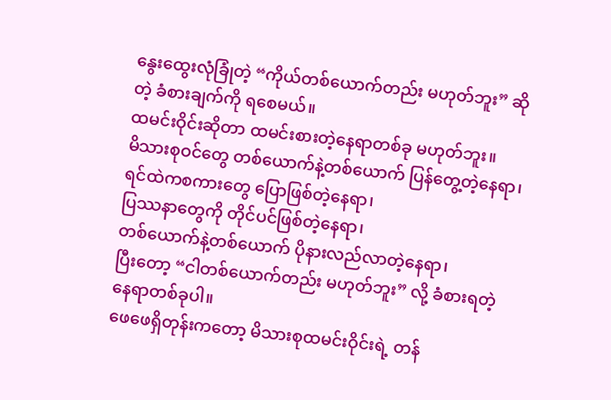နွေးထွေးလုံခြုံတဲ့ “ကိုယ်တစ်ယောက်တည်း မဟုတ်ဘူး” ဆိုတဲ့ ခံစားချက်ကို ရစေမယ်။
ထမင်းဝိုင်းဆိုတာ ထမင်းစားတဲ့နေရာတစ်ခု မဟုတ်ဘူး။
မိသားစုဝင်တွေ တစ်ယောက်နဲ့တစ်ယောက် ပြန်တွေ့တဲ့နေရာ၊
ရင်ထဲကစကားတွေ ပြောဖြစ်တဲ့နေရာ၊
ပြဿနာတွေကို တိုင်ပင်ဖြစ်တဲ့နေရာ၊
တစ်ယောက်နဲ့တစ်ယောက် ပိုနားလည်လာတဲ့နေရာ၊
ပြီးတော့ “ငါတစ်ယောက်တည်း မဟုတ်ဘူး” လို့ ခံစားရတဲ့နေရာတစ်ခုပါ။
ဖေဖေရှိတုန်းကတော့ မိသားစုထမင်းဝိုင်းရဲ့ တန်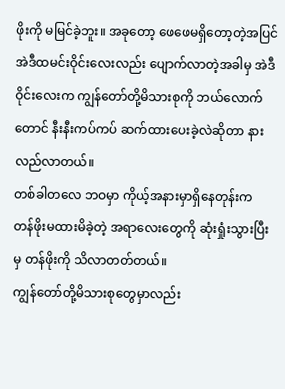ဖိုးကို မမြင်ခဲ့ဘူး။ အခုတော့ ဖေဖေမရှိတော့တဲ့အပြင် အဲဒီထမင်းဝိုင်းလေးလည်း ပျောက်လာတဲ့အခါမှ အဲဒီဝိုင်းလေးက ကျွန်တော်တို့မိသားစုကို ဘယ်လောက်တောင် နီးနီးကပ်ကပ် ဆက်ထားပေးခဲ့လဲဆိုတာ နားလည်လာတယ်။
တစ်ခါတလေ ဘဝမှာ ကိုယ့်အနားမှာရှိနေတုန်းက တန်ဖိုးမထားမိခဲ့တဲ့ အရာလေးတွေကို ဆုံးရှုံးသွားပြီးမှ တန်ဖိုးကို သိလာတတ်တယ်။
ကျွန်တော်တို့မိသားစုတွေမှာလည်း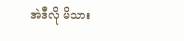အဲဒီလို မိသား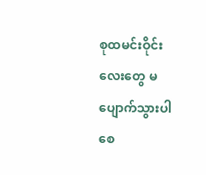စုထမင်းဝိုင်းလေးတွေ မပျောက်သွားပါစေ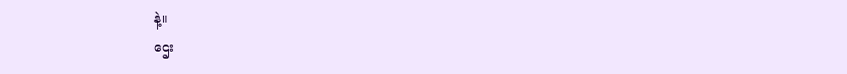နဲ့။
ဌေး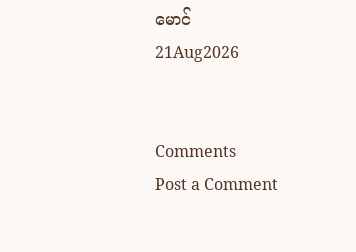မောင်
21Aug2026


Comments
Post a Comment